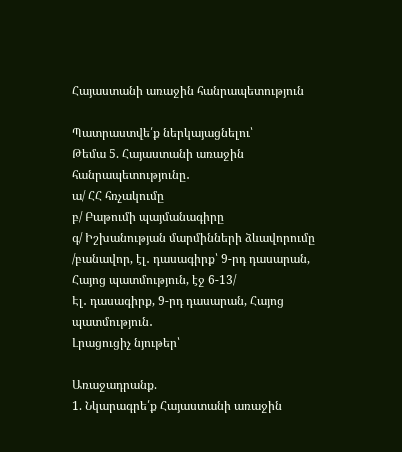Հայաստանի առաջին հանրապետություն

Պատրաստվե՛ք ներկայացնելու՝
Թեմա 5. Հայաստանի առաջին հանրապետությունը․
ա/ ՀՀ հռչակումը
բ/ Բաթումի պայմանագիրը
գ/ Իշխանության մարմինների ձևավորումը /բանավոր, էլ․ դասագիրք՝ 9-րդ դասարան, Հայոց պատմություն, էջ 6-13/
Էլ․ դասագիրք, 9-րդ դասարան, Հայոց պատմություն․
Լրացուցիչ նյութեր՝

Առաջադրանք.
1. Նկարագրե՛ք Հայաստանի առաջին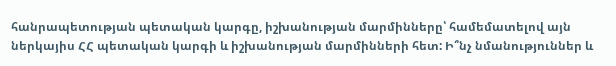հանրապետության պետական կարգը, իշխանության մարմինները՝ համեմատելով այն ներկայիս ՀՀ պետական կարգի և իշխանության մարմինների հետ: Ի՞նչ նմանություններ և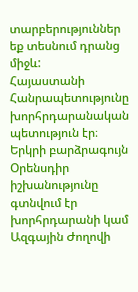տարբերություններ եք տեսնում դրանց միջև:
Հայաստանի Հանրապետությունը խորհրդարանական պետություն էր։ Երկրի բարձրագույն Օրենսդիր իշխանությունը գտնվում էր խորհրդարանի կամ Ազգային Ժողովի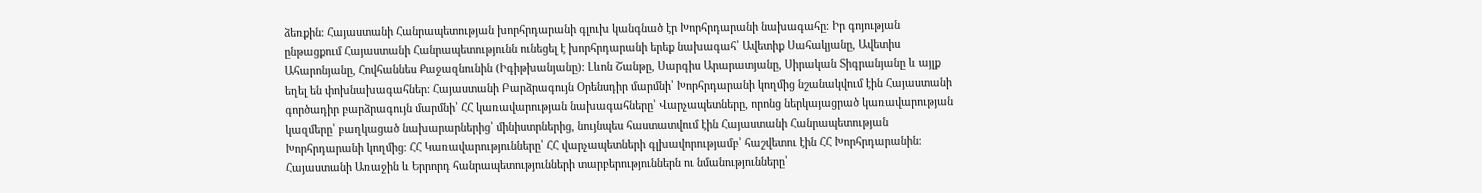ձեռքին։ Հայաստանի Հանրապետության խորհրդարանի գլուխ կանգնած էր Խորհրդարանի նախագահը։ Իր գոյության ընթացքում Հայաստանի Հանրապետությունն ունեցել է խորհրդարանի երեք նախագահ՝ Ավետիք Սահակյանը, Ավետիս Ահարոնյանը, Հովհաննես Քաջազնունին (Իգիթխանյանը): Լևոն Շանթը, Սարգիս Արարատյանը, Սիրական Տիգրանյանը և այլք եղել են փոխնախագահներ: Հայաստանի Բարձրագույն Օրենսդիր մարմնի՝ Խորհրդարանի կողմից նշանակվում էին Հայաստանի գործադիր բարձրագույն մարմնի՝ ՀՀ կառավարության նախագահները՝ Վարչապետները, որոնց ներկայացրած կառավարության կազմերը՝ բաղկացած նախարարներից՝ մինիստրներից, նույնպես հաստատվում էին Հայաստանի Հանրապետության Խորհրդարանի կողմից։ ՀՀ Կառավարությունները՝ ՀՀ վարչապետների գլխավորությամբ՝ հաշվետու էին ՀՀ Խորհրդարանին։
Հայաստանի Առաջին և Երրորդ հանրապետությունների տարբերություններն ու նմանությունները՝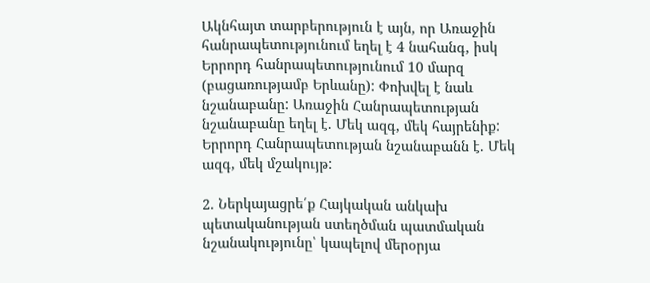Ակնհայտ տարբերություն է այն, որ Առաջին հանրապետությունում եղել է 4 նահանգ, իսկ Երրորդ հանրապետությունում 10 մարզ (բացառությամբ Երևանը): Փոխվել է նաև նշանաբանը: Առաջին Հանրապետության նշանաբանը եղել է. Մեկ ազգ, մեկ հայրենիք: Երրորդ Հանրապետության նշանաբանն է. Մեկ ազգ, մեկ մշակույթ:

2. Ներկայացրե՛ք Հայկական անկախ պետականության ստեղծման պատմական նշանակությունը՝ կապելով մերօրյա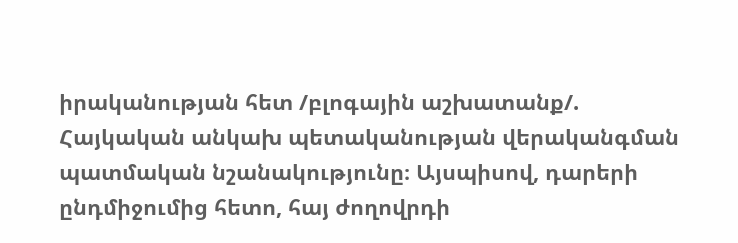իրականության հետ /բլոգային աշխատանք/.
Հայկական անկախ պետականության վերականգման պատմական նշանակությունը։ Այսպիսով, դարերի ընդմիջումից հետո, հայ ժողովրդի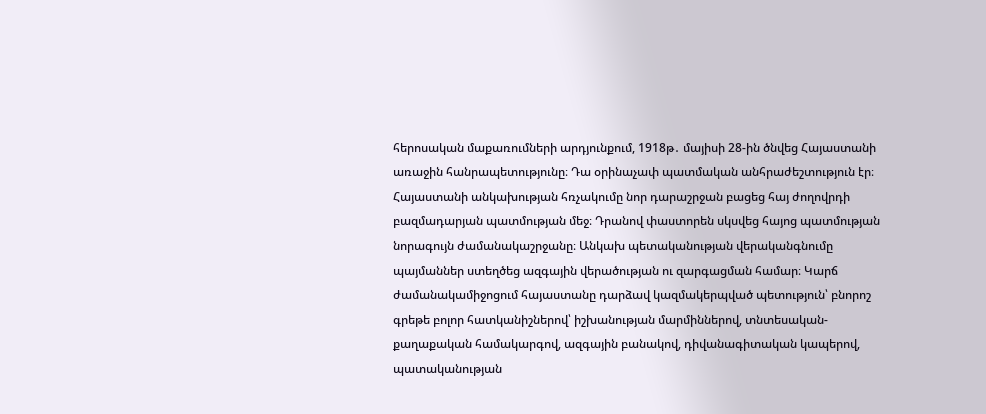հերոսական մաքառումների արդյունքում, 1918թ․ մայիսի 28-ին ծնվեց Հայաստանի առաջին հանրապետությունը։ Դա օրինաչափ պատմական անհրաժեշտություն էր։ Հայաստանի անկախության հռչակումը նոր դարաշրջան բացեց հայ ժողովրդի բազմադարյան պատմության մեջ։ Դրանով փաստորեն սկսվեց հայոց պատմության նորագույն ժամանակաշրջանը։ Անկախ պետականության վերականգնումը պայմաններ ստեղծեց ազգային վերածության ու զարգացման համար։ Կարճ ժամանակամիջոցում հայաստանը դարձավ կազմակերպված պետություն՝ բնորոշ գրեթե բոլոր հատկանիշներով՝ իշխանության մարմիններով, տնտեսական-քաղաքական համակարգով, ազգային բանակով, դիվանագիտական կապերով, պատականության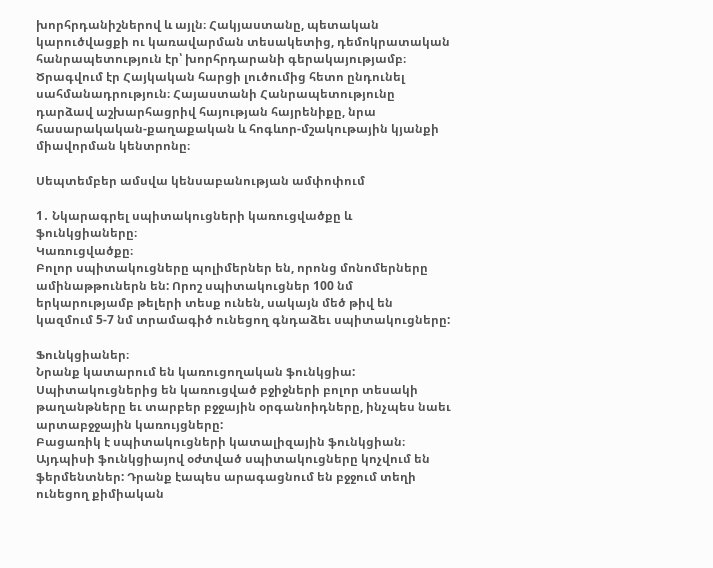խորհրդանիշներով և այլն։ Հակյաստանը, պետական կարուծվացքի ու կառավարման տեսակետից, դեմոկրատական հանրապետություն էր՝ խորհրդարանի գերակայությամբ։ Ծրագվում էր Հայկական հարցի լուծումից հետո ընդունել սահմանադրություն։ Հայաստանի Հանրապետությունը դարձավ աշխարհացրիվ հայության հայրենիքը, նրա հասարակական-քաղաքական և հոգևոր-մշակութային կյանքի միավորման կենտրոնը։

Սեպտեմբեր ամսվա կենսաբանության ամփոփում

1․ Նկարագրել սպիտակուցների կառուցվածքը և ֆունկցիաները։
Կառուցվածքը։
Բոլոր սպիտակուցները պոլիմերներ են, որոնց մոնոմերները ամինաթթուներն են: Որոշ սպիտակուցներ 100 նմ երկարությամբ թելերի տեսք ունեն, սակայն մեծ թիվ են կազմում 5-7 նմ տրամագիծ ունեցող գնդաձեւ սպիտակուցները:

Ֆունկցիաներ։
Նրանք կատարում են կառուցողական ֆունկցիա: Սպիտակուցներից են կառուցված բջիջների բոլոր տեսակի թաղանթները եւ տարբեր բջջային օրգանոիդները, ինչպես նաեւ արտաբջջային կառույցները:
Բացառիկ է սպիտակուցների կատալիզային ֆունկցիան։ Այդպիսի ֆունկցիայով օժտված սպիտակուցները կոչվում են ֆերմենտներ: Դրանք էապես արագացնում են բջջում տեղի ունեցող քիմիական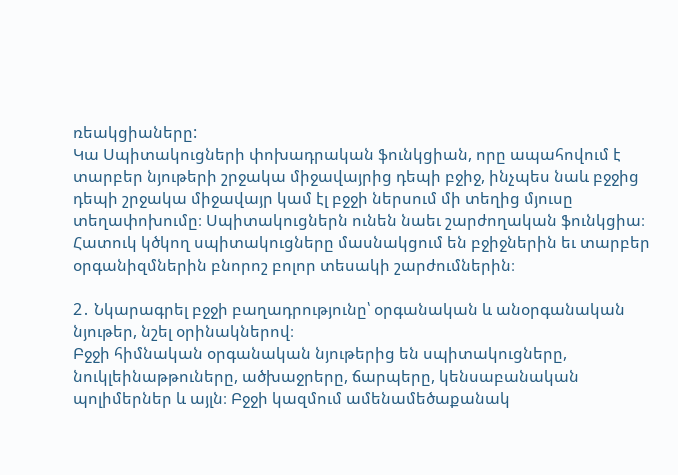ռեակցիաները:
Կա Սպիտակուցների փոխադրական ֆունկցիան, որը ապահովում է տարբեր նյութերի շրջակա միջավայրից դեպի բջիջ, ինչպես նաև բջջից դեպի շրջակա միջավայր կամ էլ բջջի ներսում մի տեղից մյուսը տեղափոխումը։ Սպիտակուցներն ունեն նաեւ շարժողական ֆունկցիա։ Հատուկ կծկող սպիտակուցները մասնակցում են բջիջներին եւ տարբեր օրգանիզմներին բնորոշ բոլոր տեսակի շարժումներին։

2․ Նկարագրել բջջի բաղադրությունը՝ օրգանական և անօրգանական նյութեր, նշել օրինակներով։
Բջջի հիմնական օրգանական նյութերից են սպիտակուցները, նուկլեինաթթուները, ածխաջրերը, ճարպերը, կենսաբանական պոլիմերներ և այլն։ Բջջի կազմում ամենամեծաքանակ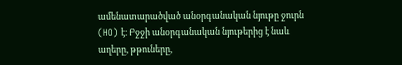ամենատարածված անօրգանական նյութը ջուրն (HO) է։ Բջջի անօրգանական նյութերից է նաև աղերը, թթուները,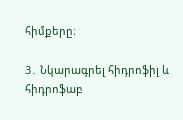հիմքերը։

3․ Նկարագրել հիդրոֆիլ և հիդրոֆաբ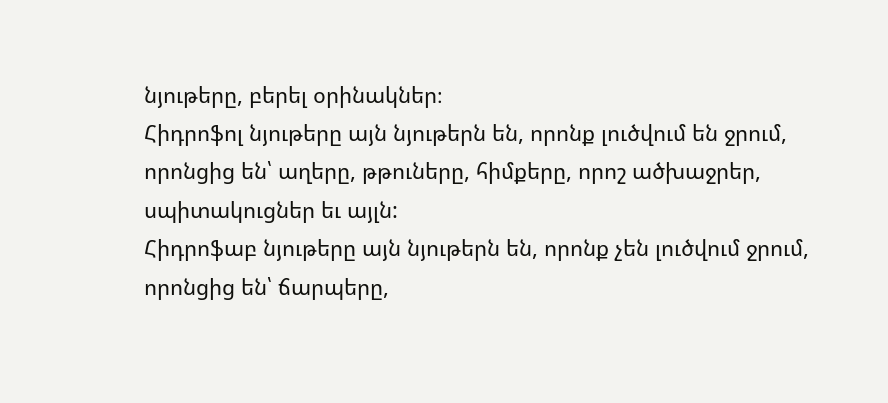նյութերը, բերել օրինակներ։
Հիդրոֆոլ նյութերը այն նյութերն են, որոնք լուծվում են ջրում, որոնցից են՝ աղերը, թթուները, հիմքերը, որոշ ածխաջրեր, սպիտակուցներ եւ այլն:
Հիդրոֆաբ նյութերը այն նյութերն են, որոնք չեն լուծվում ջրում, որոնցից են՝ ճարպերը,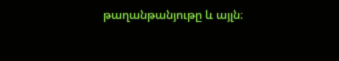թաղանթանյութը և այլն։